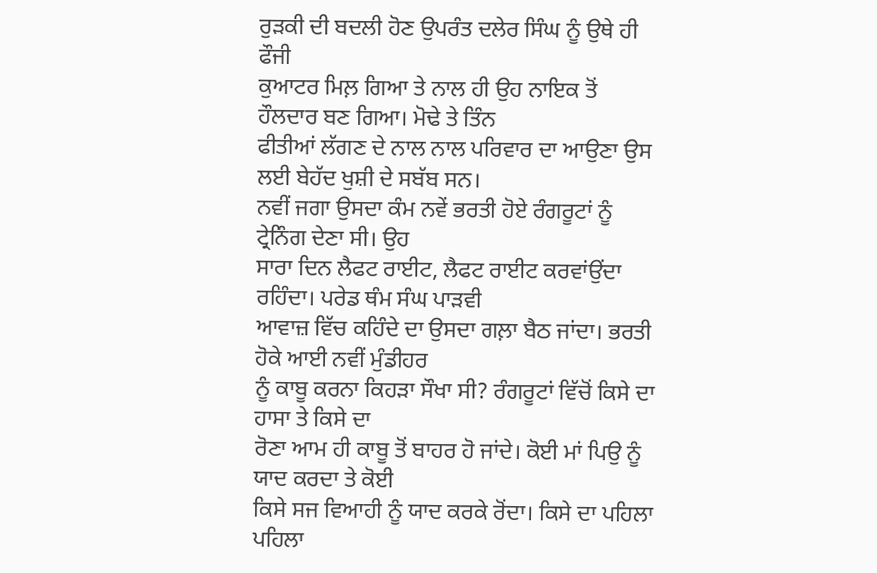ਰੁੜਕੀ ਦੀ ਬਦਲੀ ਹੋਣ ਉਪਰੰਤ ਦਲੇਰ ਸਿੰਘ ਨੂੰ ਉਥੇ ਹੀ ਫੌਜੀ
ਕੁਆਟਰ ਮਿਲ਼ ਗਿਆ ਤੇ ਨਾਲ ਹੀ ਉਹ ਨਾਇਕ ਤੋਂ ਹੌਲਦਾਰ ਬਣ ਗਿਆ। ਮੋਢੇ ਤੇ ਤਿੰਨ
ਫੀਤੀਆਂ ਲੱਗਣ ਦੇ ਨਾਲ ਨਾਲ ਪਰਿਵਾਰ ਦਾ ਆਉਣਾ ਉਸ ਲਈ ਬੇਹੱਦ ਖੁਸ਼ੀ ਦੇ ਸਬੱਬ ਸਨ।
ਨਵੀਂ ਜਗਾ ਉਸਦਾ ਕੰਮ ਨਵੇਂ ਭਰਤੀ ਹੋਏ ਰੰਗਰੂਟਾਂ ਨੂੰ ਟ੍ਰੇਨਿੰਗ ਦੇਣਾ ਸੀ। ਉਹ
ਸਾਰਾ ਦਿਨ ਲੈਫਟ ਰਾਈਟ, ਲੈਫਟ ਰਾਈਟ ਕਰਵਾਂਉਂਦਾ ਰਹਿੰਦਾ। ਪਰੇਡ ਥੰਮ ਸੰਘ ਪਾੜਵੀ
ਆਵਾਜ਼ ਵਿੱਚ ਕਹਿੰਦੇ ਦਾ ਉਸਦਾ ਗਲ਼ਾ ਬੈਠ ਜਾਂਦਾ। ਭਰਤੀ ਹੋਕੇ ਆਈ ਨਵੀਂ ਮੁੰਡੀਹਰ
ਨੂੰ ਕਾਬੂ ਕਰਨਾ ਕਿਹੜਾ ਸੌਖਾ ਸੀ? ਰੰਗਰੂਟਾਂ ਵਿੱਚੋਂ ਕਿਸੇ ਦਾ ਹਾਸਾ ਤੇ ਕਿਸੇ ਦਾ
ਰੋਣਾ ਆਮ ਹੀ ਕਾਬੂ ਤੋਂ ਬਾਹਰ ਹੋ ਜਾਂਦੇ। ਕੋਈ ਮਾਂ ਪਿਉ ਨੂੰ ਯਾਦ ਕਰਦਾ ਤੇ ਕੋਈ
ਕਿਸੇ ਸਜ ਵਿਆਹੀ ਨੂੰ ਯਾਦ ਕਰਕੇ ਰੋਂਦਾ। ਕਿਸੇ ਦਾ ਪਹਿਲਾ ਪਹਿਲਾ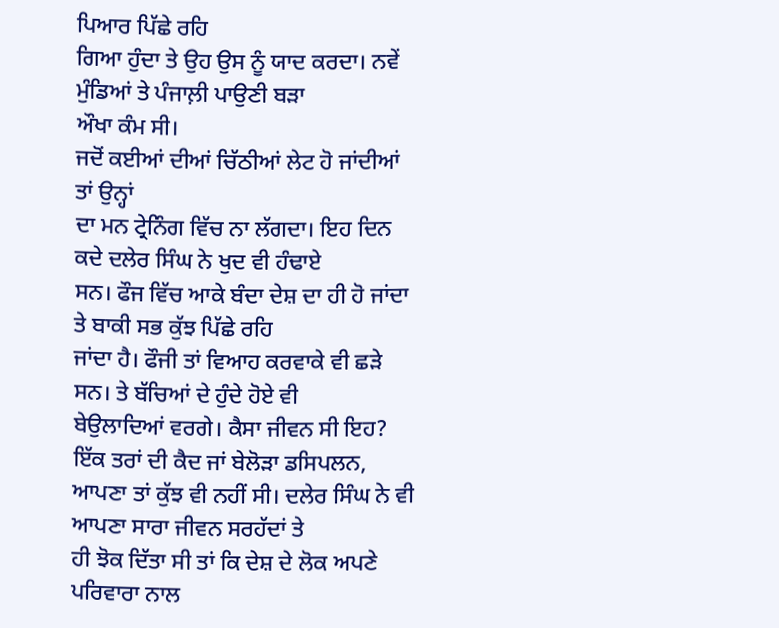ਪਿਆਰ ਪਿੱਛੇ ਰਹਿ
ਗਿਆ ਹੁੰਦਾ ਤੇ ਉਹ ਉਸ ਨੂੰ ਯਾਦ ਕਰਦਾ। ਨਵੇਂ ਮੁੰਡਿਆਂ ਤੇ ਪੰਜਾਲ਼ੀ ਪਾਉਣੀ ਬੜਾ
ਔਖਾ ਕੰਮ ਸੀ।
ਜਦੋਂ ਕਈਆਂ ਦੀਆਂ ਚਿੱਠੀਆਂ ਲੇਟ ਹੋ ਜਾਂਦੀਆਂ ਤਾਂ ਉਨ੍ਹਾਂ
ਦਾ ਮਨ ਟ੍ਰੇਨਿੰਗ ਵਿੱਚ ਨਾ ਲੱਗਦਾ। ਇਹ ਦਿਨ ਕਦੇ ਦਲੇਰ ਸਿੰਘ ਨੇ ਖੁਦ ਵੀ ਹੰਢਾਏ
ਸਨ। ਫੌਜ ਵਿੱਚ ਆਕੇ ਬੰਦਾ ਦੇਸ਼ ਦਾ ਹੀ ਹੋ ਜਾਂਦਾ ਤੇ ਬਾਕੀ ਸਭ ਕੁੱਝ ਪਿੱਛੇ ਰਹਿ
ਜਾਂਦਾ ਹੈ। ਫੌਜੀ ਤਾਂ ਵਿਆਹ ਕਰਵਾਕੇ ਵੀ ਛੜੇ ਸਨ। ਤੇ ਬੱਚਿਆਂ ਦੇ ਹੁੰਦੇ ਹੋਏ ਵੀ
ਬੇਉਲਾਦਿਆਂ ਵਰਗੇ। ਕੈਸਾ ਜੀਵਨ ਸੀ ਇਹ? ਇੱਕ ਤਰਾਂ ਦੀ ਕੈਦ ਜਾਂ ਬੇਲੋੜਾ ਡਸਿਪਲਨ,
ਆਪਣਾ ਤਾਂ ਕੁੱਝ ਵੀ ਨਹੀਂ ਸੀ। ਦਲੇਰ ਸਿੰਘ ਨੇ ਵੀ ਆਪਣਾ ਸਾਰਾ ਜੀਵਨ ਸਰਹੱਦਾਂ ਤੇ
ਹੀ ਝੋਕ ਦਿੱਤਾ ਸੀ ਤਾਂ ਕਿ ਦੇਸ਼ ਦੇ ਲੋਕ ਅਪਣੇ ਪਰਿਵਾਰਾ ਨਾਲ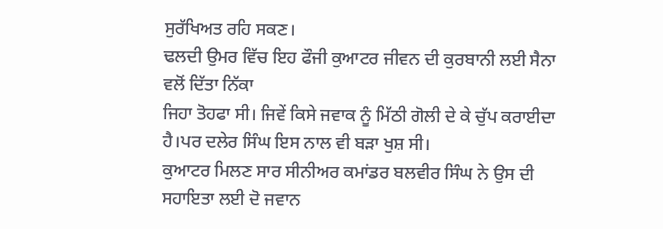ਸੁਰੱਖਿਅਤ ਰਹਿ ਸਕਣ।
ਢਲਦੀ ਉਮਰ ਵਿੱਚ ਇਹ ਫੌਜੀ ਕੁਆਟਰ ਜੀਵਨ ਦੀ ਕੁਰਬਾਨੀ ਲਈ ਸੈਨਾ ਵਲੋਂ ਦਿੱਤਾ ਨਿੱਕਾ
ਜਿਹਾ ਤੋਹਫਾ ਸੀ। ਜਿਵੇਂ ਕਿਸੇ ਜਵਾਕ ਨੂੰ ਮਿੱਠੀ ਗੋਲੀ ਦੇ ਕੇ ਚੁੱਪ ਕਰਾਈਦਾ
ਹੈ।ਪਰ ਦਲੇਰ ਸਿੰਘ ਇਸ ਨਾਲ ਵੀ ਬੜਾ ਖੁਸ਼ ਸੀ।
ਕੁਆਟਰ ਮਿਲਣ ਸਾਰ ਸੀਨੀਅਰ ਕਮਾਂਡਰ ਬਲਵੀਰ ਸਿੰਘ ਨੇ ਉਸ ਦੀ
ਸਹਾਇਤਾ ਲਈ ਦੋ ਜਵਾਨ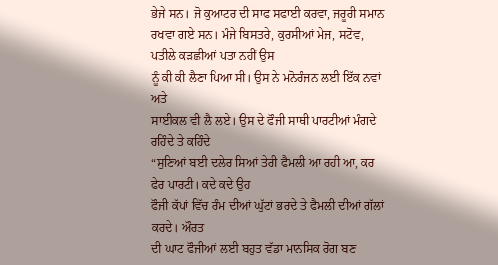ਭੇਜੇ ਸਨ। ਜੋ ਕੁਆਟਰ ਦੀ ਸਾਫ ਸਫਾਈ ਕਰਵਾ, ਜਰੂਰੀ ਸਮਾਨ
ਰਖਵਾ ਗਏ ਸਨ। ਮੰਜੇ ਬਿਸਤਰੇ, ਕੁਰਸੀਆਂ ਮੇਜ, ਸਟੋਵ, ਪਤੀਲੇ ਕੜਛੀਆਂ ਪਤਾ ਨਹੀਂ ਉਸ
ਨੂੰ ਕੀ ਕੀ ਲੈਣਾ ਪਿਆ ਸੀ। ਉਸ ਨੇ ਮਨੋਰੰਜਨ ਲਈ ਇੱਕ ਨਵਾਂ ਅਤੇ
ਸਾਈਕਲ ਵੀ ਲੈ ਲਏ। ਉਸ ਦੇ ਫੌਜੀ ਸਾਥੀ ਪਾਰਟੀਆਂ ਮੰਗਦੇ ਰਹਿੰਦੇ ਤੇ ਕਹਿੰਦੇ
“ਸੁਣਿਆਂ ਬਈ ਦਲੇਰ ਸਿਆਂ ਤੇਰੀ ਫੈਮਲੀ ਆ ਰਹੀ ਆ, ਕਰ ਫੇਰ ਪਾਰਟੀ। ਕਦੇ ਕਦੇ ਉਹ
ਫੌਜੀ ਕੱਪਾਂ ਵਿੱਚ ਰੰਮ ਦੀਆਂ ਘੁੱਟਾਂ ਭਰਦੇ ਤੇ ਫੈਮਲੀ ਦੀਆਂ ਗੱਲਾਂ ਕਰਦੇ। ਔਰਤ
ਦੀ ਘਾਟ ਫੌਜੀਆਂ ਲਈ ਬਹੁਤ ਵੱਡਾ ਮਾਨਸਿਕ ਰੋਗ ਬਣ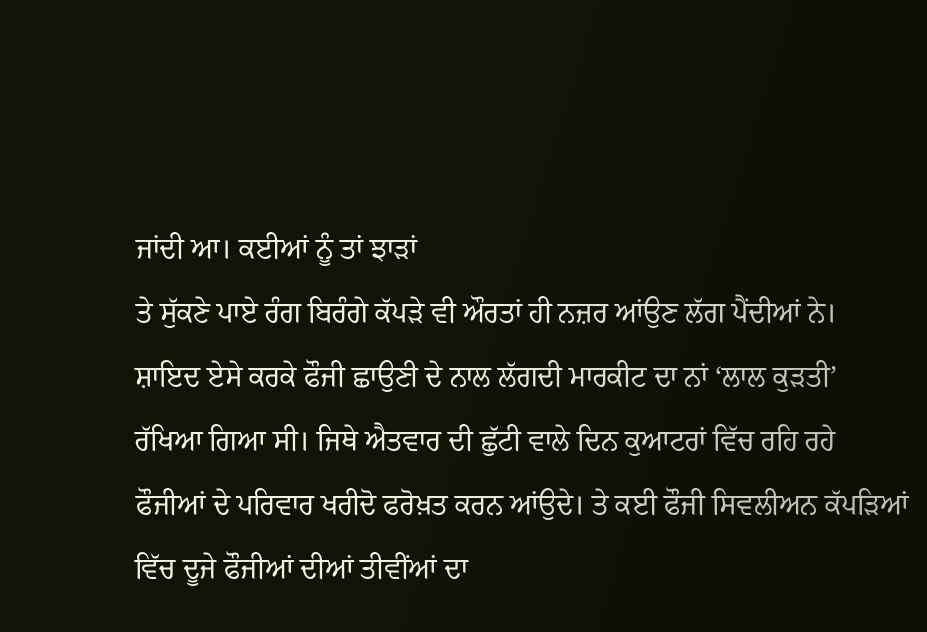ਜਾਂਦੀ ਆ। ਕਈਆਂ ਨੂੰ ਤਾਂ ਝਾੜਾਂ
ਤੇ ਸੁੱਕਣੇ ਪਾਏ ਰੰਗ ਬਿਰੰਗੇ ਕੱਪੜੇ ਵੀ ਔਰਤਾਂ ਹੀ ਨਜ਼ਰ ਆਂਉਣ ਲੱਗ ਪੈਂਦੀਆਂ ਨੇ।
ਸ਼ਾਇਦ ਏਸੇ ਕਰਕੇ ਫੌਜੀ ਛਾਉਣੀ ਦੇ ਨਾਲ ਲੱਗਦੀ ਮਾਰਕੀਟ ਦਾ ਨਾਂ ‘ਲਾਲ ਕੁੜਤੀ’
ਰੱਖਿਆ ਗਿਆ ਸੀ। ਜਿਥੇ ਐਤਵਾਰ ਦੀ ਛੁੱਟੀ ਵਾਲੇ ਦਿਨ ਕੁਆਟਰਾਂ ਵਿੱਚ ਰਹਿ ਰਹੇ
ਫੌਜੀਆਂ ਦੇ ਪਰਿਵਾਰ ਖਰੀਦੋ ਫਰੋਖ਼ਤ ਕਰਨ ਆਂਉਦੇ। ਤੇ ਕਈ ਫੌਜੀ ਸਿਵਲੀਅਨ ਕੱਪੜਿਆਂ
ਵਿੱਚ ਦੂਜੇ ਫੌਜੀਆਂ ਦੀਆਂ ਤੀਵੀਂਆਂ ਦਾ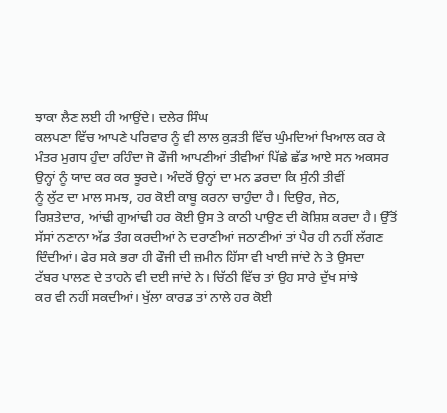ਝਾਕਾ ਲੈਣ ਲਈ ਹੀ ਆਉਂਦੇ। ਦਲੇਰ ਸਿੰਘ
ਕਲਪਣਾ ਵਿੱਚ ਆਪਣੇ ਪਰਿਵਾਰ ਨੂੰ ਵੀ ਲਾਲ ਕੁੜਤੀ ਵਿੱਚ ਘੁੰਮਦਿਆਂ ਖਿਆਲ ਕਰ ਕੇ
ਮੰਤਰ ਮੁਗਧ ਹੁੰਦਾ ਰਹਿੰਦਾ ਜੋ ਫੌਜੀ ਆਪਣੀਆਂ ਤੀਵੀਆਂ ਪਿੱਛੇ ਛੱਡ ਆਏ ਸਨ ਅਕਸਰ
ਉਨ੍ਹਾਂ ਨੂੰ ਯਾਦ ਕਰ ਕਰ ਝੂਰਦੇ। ਅੰਦਰੋਂ ਉਨ੍ਹਾਂ ਦਾ ਮਨ ਡਰਦਾ ਕਿ ਸੁੰਨੀ ਤੀਵੀਂ
ਨੂੰ ਲੁੱਟ ਦਾ ਮਾਲ ਸਮਝ, ਹਰ ਕੋਈ ਕਾਬੂ ਕਰਨਾ ਚਾਹੁੰਦਾ ਹੈ। ਦਿਉਰ, ਜੇਠ,
ਰਿਸ਼ਤੇਦਾਰ, ਆਂਢੀ ਗੁਆਂਢੀ ਹਰ ਕੋਈ ਉਸ ਤੇ ਕਾਠੀ ਪਾਉਣ ਦੀ ਕੋਸ਼ਿਸ਼ ਕਰਦਾ ਹੈ। ਉੱਤੋਂ
ਸੱਸਾਂ ਨਣਾਨਾ ਅੱਡ ਤੰਗ ਕਰਦੀਆਂ ਨੇ ਦਰਾਣੀਆਂ ਜਠਾਣੀਆਂ ਤਾਂ ਪੈਰ ਹੀ ਨਹੀਂ ਲੱਗਣ
ਦਿੰਦੀਆਂ। ਫੇਰ ਸਕੇ ਭਰਾ ਹੀ ਫੌਜੀ ਦੀ ਜ਼ਮੀਨ ਹਿੱਸਾ ਵੀ ਖਾਈ ਜਾਂਦੇ ਨੇ ਤੇ ਉਸਦਾ
ਟੱਬਰ ਪਾਲਣ ਦੇ ਤਾਹਨੇ ਵੀ ਦਈ ਜਾਂਦੇ ਨੇ। ਚਿੱਠੀ ਵਿੱਚ ਤਾਂ ਉਹ ਸਾਰੇ ਦੁੱਖ ਸਾਂਝੇ
ਕਰ ਵੀ ਨਹੀਂ ਸਕਦੀਆਂ। ਖੁੱਲਾ ਕਾਰਡ ਤਾਂ ਨਾਲੇ ਹਰ ਕੋਈ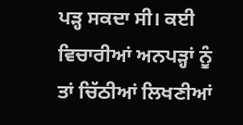ਪੜ੍ਹ ਸਕਦਾ ਸੀ। ਕਈ
ਵਿਚਾਰੀਆਂ ਅਨਪੜ੍ਹਾਂ ਨੂੰ ਤਾਂ ਚਿੱਠੀਆਂ ਲਿਖਣੀਆਂ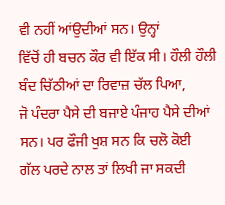ਵੀ ਨਹੀਂ ਆਂਉਦੀਆਂ ਸਨ। ਉਨ੍ਹਾਂ
ਵਿੱਚੋਂ ਹੀ ਬਚਨ ਕੌਰ ਵੀ ਇੱਕ ਸੀ। ਹੌਲੀ ਹੌਲੀ ਬੰਦ ਚਿੱਠੀਆਂ ਦਾ ਰਿਵਾਜ਼ ਚੱਲ ਪਿਆ,
ਜੋ ਪੰਦਰਾ ਪੈਸੇ ਦੀ ਬਜਾਏ ਪੰਜਾਹ ਪੈਸੇ ਦੀਆਂ ਸਨ। ਪਰ ਫੌਜੀ ਖੁਸ਼ ਸਨ ਕਿ ਚਲੋ ਕੋਈ
ਗੱਲ ਪਰਦੇ ਨਾਲ ਤਾਂ ਲਿਖੀ ਜਾ ਸਕਦੀ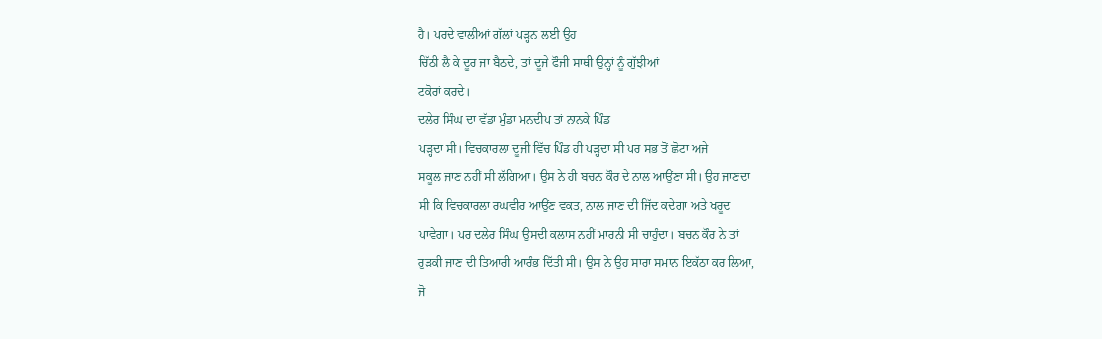ਹੈ। ਪਰਦੇ ਵਾਲੀਆਂ ਗੱਲਾਂ ਪੜ੍ਹਨ ਲਈ ਉਹ
ਚਿੱਠੀ ਲੈ ਕੇ ਦੂਰ ਜਾ ਬੈਠਦੇ, ਤਾਂ ਦੂਜੇ ਫੌਜੀ ਸਾਥੀ ਉਨ੍ਹਾਂ ਨੂੰ ਗੁੱਝੀਆਂ
ਟਕੋਰਾਂ ਕਰਦੇ।
ਦਲੇਰ ਸਿੰਘ ਦਾ ਵੱਡਾ ਮੁੰਡਾ ਮਨਦੀਪ ਤਾਂ ਨਾਨਕੇ ਪਿੰਡ
ਪੜ੍ਹਦਾ ਸੀ। ਵਿਚਕਾਰਲਾ ਦੂਜੀ ਵਿੱਚ ਪਿੰਡ ਹੀ ਪੜ੍ਹਦਾ ਸੀ ਪਰ ਸਭ ਤੋਂ ਛੋਟਾ ਅਜੇ
ਸਕੂਲ ਜਾਣ ਨਹੀਂ ਸੀ ਲੱਗਿਆ। ਉਸ ਨੇ ਹੀ ਬਚਨ ਕੌਰ ਦੇ ਨਾਲ ਆਉਂਣਾ ਸੀ। ਉਹ ਜਾਣਦਾ
ਸੀ ਕਿ ਵਿਚਕਾਰਲਾ ਰਘਵੀਰ ਆਉਂਣ ਵਕਤ, ਨਾਲ ਜਾਣ ਦੀ ਜਿੱਦ ਕਦੇਗਾ ਅਤੇ ਖਰੂਦ
ਪਾਵੇਗਾ। ਪਰ ਦਲੇਰ ਸਿੰਘ ਉਸਦੀ ਕਲਾਸ ਨਹੀਂ ਮਾਰਨੀ ਸੀ ਚਾਹੁੰਦਾ। ਬਚਨ ਕੌਰ ਨੇ ਤਾਂ
ਰੁੜਕੀ ਜਾਣ ਦੀ ਤਿਆਰੀ ਆਰੰਭ ਦਿੱਤੀ ਸੀ। ਉਸ ਨੇ ਉਹ ਸਾਰਾ ਸਮਾਨ ਇਕੱਠਾ ਕਰ ਲਿਆ,
ਜੋ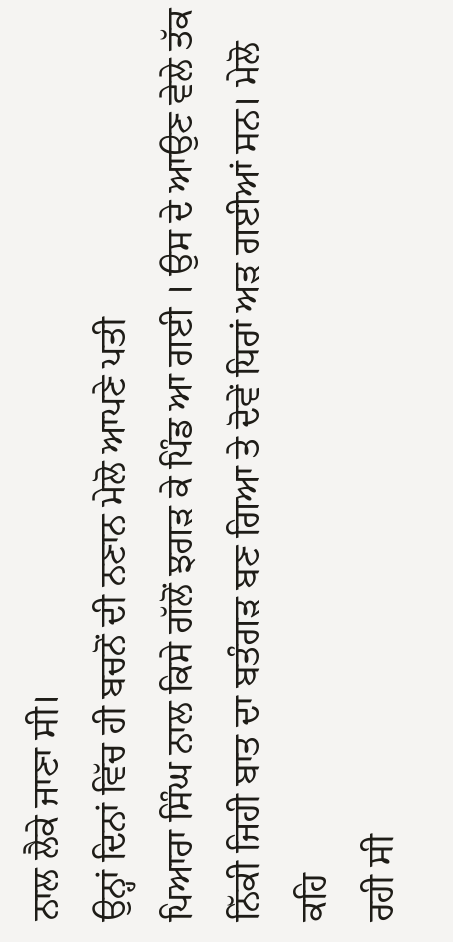ਨਾਲ ਲੈਕੇ ਜਾਣਾ ਸੀ।
ਉਨ੍ਹਾਂ ਦਿਨਾਂ ਵਿੱਚ ਹੀ ਬਚਨੋਂ ਦੀ ਨਣਾਨ ਮੇਲੋ ਆਪਣੇ ਪਤੀ
ਪਿਆਰਾ ਸਿੰਘ ਨਾਲ ਕਿਸੇ ਗੱਲੋਂ ਝਗੜ ਕੇ ਪਿੰਡ ਆ ਗਈ । ਉਸ ਦੇ ਆਉਣ ਵੇਲੇ ਤੱਕ
ਨਿੱਕੀ ਜਿਹੀ ਬਾਤ ਦਾ ਬਤੰਗੜ ਬਣ ਗਿਆ ਤੇ ਦੋਵੇਂ ਧਿਰਾਂ ਅੜ ਗਈਆਂ ਸਨ। ਮੇਲੋ ਕਹਿ
ਰਹੀ ਸੀ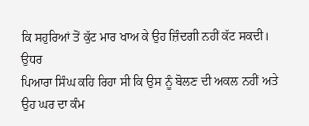ਕਿ ਸਹੁਰਿਆਂ ਤੋਂ ਕੁੱਟ ਮਾਰ ਖਾਅ ਕੇ ਉਹ ਜ਼ਿੰਦਗੀ ਨਹੀਂ ਕੱਟ ਸਕਦੀ। ਉਧਰ
ਪਿਆਰਾ ਸਿੰਘ ਕਹਿ ਰਿਹਾ ਸੀ ਕਿ ਉਸ ਨੂੰ ਬੋਲਣ ਦੀ ਅਕਲ ਨਹੀਂ ਅਤੇ ਉਹ ਘਰ ਦਾ ਕੰਮ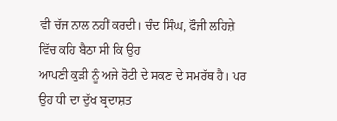ਵੀ ਚੱਜ ਨਾਲ ਨਹੀਂ ਕਰਦੀ। ਚੰਦ ਸਿੰਘ, ਫੌਜੀ ਲਹਿਜ਼ੇ ਵਿੱਚ ਕਹਿ ਬੈਠਾ ਸੀ ਕਿ ਉਹ
ਆਪਣੀ ਕੁੜੀ ਨੂੰ ਅਜੇ ਰੋਟੀ ਦੇ ਸਕਣ ਦੇ ਸਮਰੱਥ ਹੈ। ਪਰ ਉਹ ਧੀ ਦਾ ਦੁੱਖ ਬ੍ਰਦਾਸ਼ਤ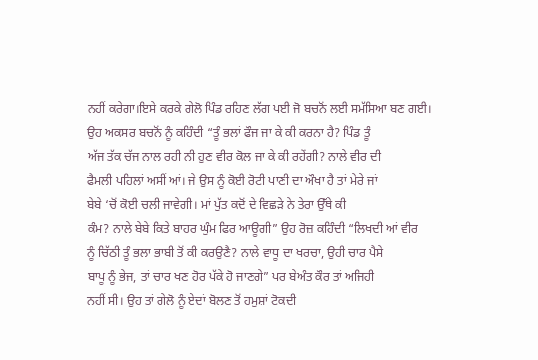ਨਹੀਂ ਕਰੇਗਾ।ਇਸੇ ਕਰਕੇ ਗੇਲੋ ਪਿੰਡ ਰਹਿਣ ਲੱਗ ਪਈ ਜੋ ਬਚਨੋਂ ਲਈ ਸਮੱਸਿਆ ਬਣ ਗਈ।
ਉਹ ਅਕਸਰ ਬਚਨੋਂ ਨੂੰ ਕਹਿੰਦੀ “ਤੂੰ ਭਲਾਂ ਫੌਜ ਜਾ ਕੇ ਕੀ ਕਰਨਾ ਹੈ? ਪਿੰਡ ਤੂੰ
ਅੱਜ ਤੱਕ ਚੱਜ ਨਾਲ ਰਹੀ ਨੀ ਹੁਣ ਵੀਰ ਕੋਲ ਜਾ ਕੇ ਕੀ ਰਹੇਂਗੀ? ਨਾਲੇ ਵੀਰ ਦੀ
ਫੈਮਲੀ ਪਹਿਲਾਂ ਅਸੀਂ ਆਂ। ਜੇ ਉਸ ਨੂੰ ਕੋਈ ਰੋਟੀ ਪਾਣੀ ਦਾ ਔਖਾ ਹੈ ਤਾਂ ਮੇਰੇ ਜਾਂ
ਬੇਬੇ ‘ਚੋਂ ਕੋਈ ਚਲੀ ਜਾਵੇਗੀ। ਮਾਂ ਪੁੱਤ ਕਦੋਂ ਦੇ ਵਿਛੜੇ ਨੇ ਤੇਰਾ ਉੱਥੇ ਕੀ
ਕੰਮ? ਨਾਲੇ ਬੇਬੇ ਕਿਤੇ ਬਾਹਰ ਘੁੰਮ ਫਿਰ ਆਊਗੀ” ਉਹ ਰੋਜ਼ ਕਹਿੰਦੀ “ਲਿਖਦੀ ਆਂ ਵੀਰ
ਨੂੰ ਚਿੱਠੀ ਤੂੰ ਭਲਾ ਭਾਬੀ ਤੋਂ ਕੀ ਕਰਉਣੈ? ਨਾਲੇ ਵਾਧੂ ਦਾ ਖਰਚਾ, ਉਹੀ ਚਾਰ ਪੈਸੇ
ਬਾਪੂ ਨੂੰ ਭੇਜ, ਤਾਂ ਚਾਰ ਖਣ ਹੋਰ ਪੱਕੇ ਹੋ ਜਾਣਗੇ” ਪਰ ਬੇਅੰਤ ਕੌਰ ਤਾਂ ਅਜਿਹੀ
ਨਹੀਂ ਸੀ। ਉਹ ਤਾਂ ਗੇਲੋ ਨੂੰ ਏਦਾਂ ਬੋਲਣ ਤੋਂ ਹਮੁਸ਼ਾਂ ਟੋਕਦੀ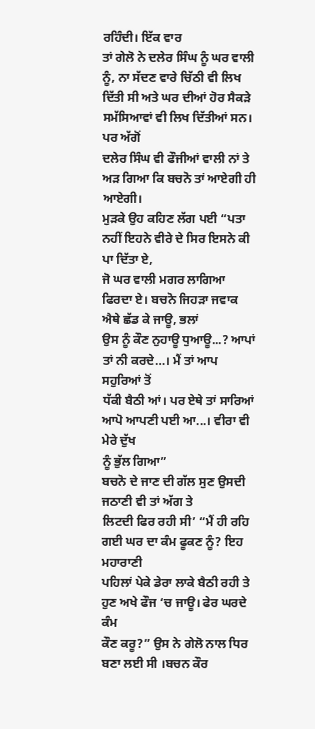ਰਹਿੰਦੀ। ਇੱਕ ਵਾਰ
ਤਾਂ ਗੇਲੋ ਨੇ ਦਲੇਰ ਸਿੰਘ ਨੂੰ ਘਰ ਵਾਲੀ ਨੂੰ, ਨਾ ਸੱਦਣ ਵਾਰੇ ਚਿੱਠੀ ਵੀ ਲਿਖ
ਦਿੱਤੀ ਸੀ ਅਤੇ ਘਰ ਦੀਆਂ ਹੋਰ ਸੈਕੜੇ ਸਮੱਸਿਆਵਾਂ ਵੀ ਲਿਖ ਦਿੱਤੀਆਂ ਸਨ। ਪਰ ਅੱਗੋਂ
ਦਲੇਰ ਸਿੰਘ ਵੀ ਫੌਜੀਆਂ ਵਾਲੀ ਨਾਂ ਤੇ ਅੜ ਗਿਆ ਕਿ ਬਚਨੋ ਤਾਂ ਆਏਗੀ ਹੀ ਆਏਗੀ।
ਮੁੜਕੇ ਉਹ ਕਹਿਣ ਲੱਗ ਪਈ “ਪਤਾ ਨਹੀਂ ਇਹਨੇ ਵੀਰੇ ਦੇ ਸਿਰ ਇਸਨੇ ਕੀ ਪਾ ਦਿੱਤਾ ਏ,
ਜੋ ਘਰ ਵਾਲੀ ਮਗਰ ਲਾਗਿਆ ਫਿਰਦਾ ਏ। ਬਚਨੋ ਜਿਹੜਾ ਜਵਾਕ ਐਥੇ ਛੱਡ ਕੇ ਜਾਊ, ਭਲਾਂ
ਉਸ ਨੂੰ ਕੌਣ ਨੁਹਾਊ ਧੁਆਊ...? ਆਪਾਂ ਤਾਂ ਨੀ ਕਰਦੇ…। ਮੈਂ ਤਾਂ ਆਪ ਸਹੁਰਿਆਂ ਤੋਂ
ਧੱਕੀ ਬੈਠੀ ਆਂ। ਪਰ ਏਥੇ ਤਾਂ ਸਾਰਿਆਂ ਆਪੋ ਆਪਣੀ ਪਈ ਆ...। ਵੀਰਾ ਵੀ ਮੇਰੇ ਦੁੱਖ
ਨੂੰ ਭੁੱਲ ਗਿਆ”
ਬਚਨੋ ਦੇ ਜਾਣ ਦੀ ਗੱਲ ਸੁਣ ਉਸਦੀ ਜਠਾਣੀ ਵੀ ਤਾਂ ਅੱਗ ਤੇ
ਲਿਟਦੀ ਫਿਰ ਰਹੀ ਸੀ’ “ਮੈਂ ਹੀ ਰਹਿ ਗਈ ਘਰ ਦਾ ਕੰਮ ਫੂਕਣ ਨੂੰ? ਇਹ ਮਹਾਰਾਣੀ
ਪਹਿਲਾਂ ਪੇਕੇ ਡੇਰਾ ਲਾਕੇ ਬੈਠੀ ਰਹੀ ਤੇ ਹੁਣ ਅਖੇ ਫੌਜ ‘ਚ ਜਾਊ। ਫੇਰ ਘਰਦੇ ਕੰਮ
ਕੌਣ ਕਰੂ?” ਉਸ ਨੇ ਗੇਲੋ ਨਾਲ ਧਿਰ ਬਣਾ ਲਈ ਸੀ ।ਬਚਨ ਕੌਰ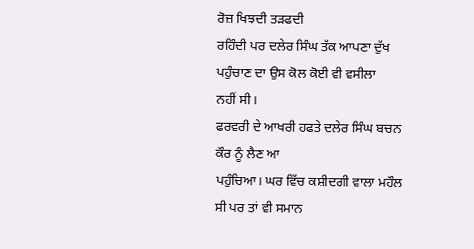ਰੋਜ਼ ਖਿਝਦੀ ਤੜਫਦੀ
ਰਹਿੰਦੀ ਪਰ ਦਲੇਰ ਸਿੰਘ ਤੱਕ ਆਪਣਾ ਦੁੱਖ ਪਹੁੰਚਾਣ ਦਾ ਉਸ ਕੋਲ ਕੋਈ ਵੀ ਵਸੀਲਾ
ਨਹੀਂ ਸੀ।
ਫਰਵਰੀ ਦੇ ਆਖਰੀ ਹਫਤੇ ਦਲੇਰ ਸਿੰਘ ਬਚਨ ਕੌਰ ਨੂੰ ਲੈਣ ਆ
ਪਹੁੰਚਿਆ। ਘਰ ਵਿੱਚ ਕਸ਼ੀਦਗੀ ਵਾਲਾ ਮਹੌਲ ਸੀ ਪਰ ਤਾਂ ਵੀ ਸਮਾਨ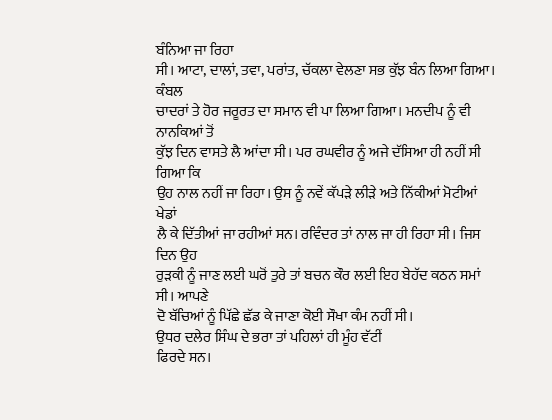ਬੰਨਿਆ ਜਾ ਰਿਹਾ
ਸੀ। ਆਟਾ, ਦਾਲਾਂ, ਤਵਾ, ਪਰਾਂਤ, ਚੱਕਲਾ ਵੇਲਣਾ ਸਭ ਕੁੱਝ ਬੰਨ ਲਿਆ ਗਿਆ। ਕੰਬਲ
ਚਾਦਰਾਂ ਤੇ ਹੋਰ ਜਰੂਰਤ ਦਾ ਸਮਾਨ ਵੀ ਪਾ ਲਿਆ ਗਿਆ। ਮਨਦੀਪ ਨੂੰ ਵੀ ਨਾਨਕਿਆਂ ਤੋਂ
ਕੁੱਝ ਦਿਨ ਵਾਸਤੇ ਲੈ ਆਂਦਾ ਸੀ। ਪਰ ਰਘਵੀਰ ਨੂੰ ਅਜੇ ਦੱਸਿਆ ਹੀ ਨਹੀਂ ਸੀ ਗਿਆ ਕਿ
ਉਹ ਨਾਲ ਨਹੀਂ ਜਾ ਰਿਹਾ। ਉਸ ਨੂੰ ਨਵੇਂ ਕੱਪੜੇ ਲੀੜੇ ਅਤੇ ਨਿੱਕੀਆਂ ਮੋਟੀਆਂ ਖੇਡਾਂ
ਲੈ ਕੇ ਦਿੱਤੀਆਂ ਜਾ ਰਹੀਆਂ ਸਨ। ਰਵਿੰਦਰ ਤਾਂ ਨਾਲ ਜਾ ਹੀ ਰਿਹਾ ਸੀ। ਜਿਸ ਦਿਨ ਉਹ
ਰੁੜਕੀ ਨੂੰ ਜਾਣ ਲਈ ਘਰੋਂ ਤੁਰੇ ਤਾਂ ਬਚਨ ਕੌਰ ਲਈ ਇਹ ਬੇਹੱਦ ਕਠਨ ਸਮਾਂ ਸੀ। ਆਪਣੇ
ਦੋ ਬੱਚਿਆਂ ਨੂੰ ਪਿੱਛੇ ਛੱਡ ਕੇ ਜਾਣਾ ਕੋਈ ਸੌਖਾ ਕੰਮ ਨਹੀਂ ਸੀ।
ਉਧਰ ਦਲੇਰ ਸਿੰਘ ਦੇ ਭਰਾ ਤਾਂ ਪਹਿਲਾਂ ਹੀ ਮੂੰਹ ਵੱਟੀਂ
ਫਿਰਦੇ ਸਨ।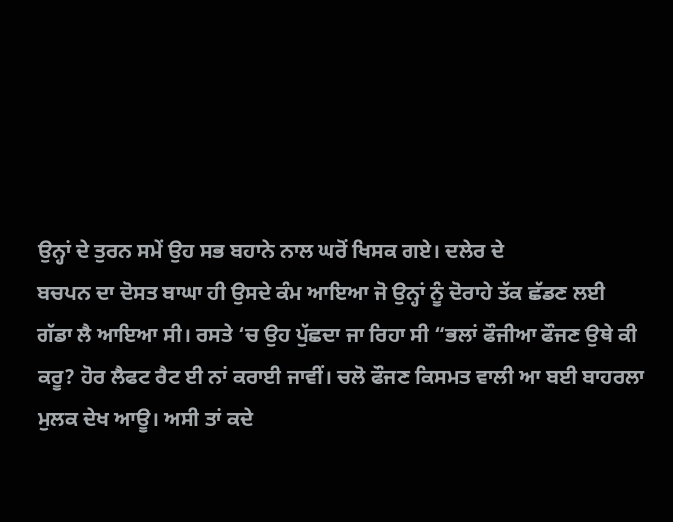ਉਨ੍ਹਾਂ ਦੇ ਤੁਰਨ ਸਮੇਂ ਉਹ ਸਭ ਬਹਾਨੇ ਨਾਲ ਘਰੋਂ ਖਿਸਕ ਗਏ। ਦਲੇਰ ਦੇ
ਬਚਪਨ ਦਾ ਦੋਸਤ ਬਾਘਾ ਹੀ ਉਸਦੇ ਕੰਮ ਆਇਆ ਜੋ ਉਨ੍ਹਾਂ ਨੂੰ ਦੋਰਾਹੇ ਤੱਕ ਛੱਡਣ ਲਈ
ਗੱਡਾ ਲੈ ਆਇਆ ਸੀ। ਰਸਤੇ ‘ਚ ਉਹ ਪੁੱਛਦਾ ਜਾ ਰਿਹਾ ਸੀ “ਭਲਾਂ ਫੌਜੀਆ ਫੌਜਣ ਉਥੇ ਕੀ
ਕਰੂ? ਹੋਰ ਲੈਫਟ ਰੈਟ ਈ ਨਾਂ ਕਰਾਈ ਜਾਵੀਂ। ਚਲੋ ਫੌਜਣ ਕਿਸਮਤ ਵਾਲੀ ਆ ਬਈ ਬਾਹਰਲਾ
ਮੁਲਕ ਦੇਖ ਆਊ। ਅਸੀ ਤਾਂ ਕਦੇ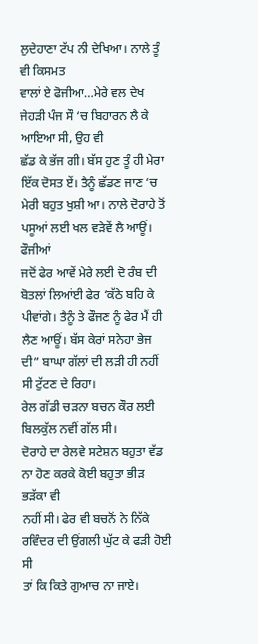ਲੁਦੇਹਾਣਾ ਟੱਪ ਨੀ ਦੇਖਿਆ। ਨਾਲੇ ਤੂੰ ਵੀ ਕਿਸਮਤ
ਵਾਲਾਂ ਏ ਫੋਜੀਆ…ਮੇਰੇ ਵਲ ਦੇਖ ਜੇਹੜੀ ਪੰਜ ਸੌ ‘ਚ ਬਿਹਾਰਨ ਲੈ ਕੇ ਆਇਆ ਸੀ, ਉਹ ਵੀ
ਛੱਡ ਕੇ ਭੱਜ ਗੀ। ਬੱਸ ਹੁਣ ਤੂੰ ਹੀ ਮੇਰਾ ਇੱਕ ਦੋਸਤ ਏਂ। ਤੈਨੂੰ ਛੱਡਣ ਜਾਣ ‘ਚ
ਮੇਰੀ ਬਹੁਤ ਖੁਸ਼ੀ ਆ। ਨਾਲੇ ਦੋਰਾਹੇ ਤੋਂ ਪਸੂਆਂ ਲਈ ਖਲ ਵੜੇਵੇਂ ਲੈ ਆਊਂ। ਫੌਜੀਆਂ
ਜਦੋਂ ਫੇਰ ਆਵੇਂ ਮੇਰੇ ਲਈ ਦੋ ਰੰਬ ਦੀ ਬੋਤਲਾਂ ਲਿਆਂਈ ਫੇਰ ‘ਕੱਠੇ ਬਹਿ ਕੇ
ਪੀਵਾਂਗੇ। ਤੈਨੂੰ ਤੇ ਫੌਜਣ ਨੂੰ ਫੇਰ ਮੈਂ ਹੀ ਲੈਣ ਆਊਂ। ਬੱਸ ਕੇਰਾਂ ਸਨੇਹਾ ਭੇਜ
ਦੀ” ਬਾਘਾ ਗੱਲਾਂ ਦੀ ਲੜੀ ਹੀ ਨਹੀਂ ਸੀ ਟੁੱਟਣ ਦੇ ਰਿਹਾ।
ਰੇਲ ਗੱਡੀ ਚੜਨਾ ਬਚਨ ਕੌਰ ਲਈ ਬਿਲਕੁੱਲ ਨਵੀਂ ਗੱਲ ਸੀ।
ਦੋਰਾਹੇ ਦਾ ਰੇਲਵੇ ਸਟੇਸ਼ਨ ਬਹੁਤਾ ਵੱਡ ਨਾ ਹੋਣ ਕਰਕੇ ਕੋਈ ਬਹੁਤਾ ਭੀੜ ਭੜੱਕਾ ਵੀ
ਨਹੀਂ ਸੀ। ਫੇਰ ਵੀ ਬਚਨੋਂ ਨੇ ਨਿੱਕੇ ਰਵਿੰਦਰ ਦੀ ਉਂਗਲੀ ਘੁੱਟ ਕੇ ਫੜੀ ਹੋਈ ਸੀ
ਤਾਂ ਕਿ ਕਿਤੇ ਗੁਆਚ ਨਾ ਜਾਏ।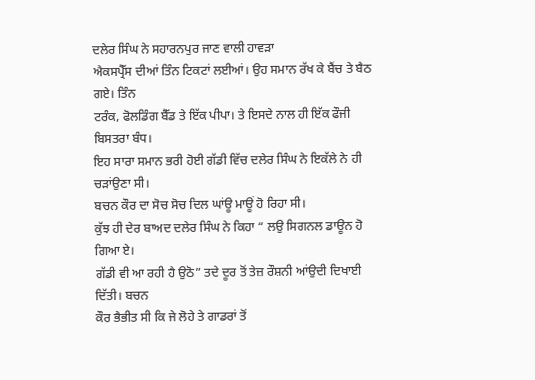ਦਲੇਰ ਸਿੰਘ ਨੇ ਸਹਾਰਨਪੁਰ ਜਾਣ ਵਾਲੀ ਹਾਵੜਾ
ਐਕਸਪ੍ਰੈੱਸ ਦੀਆਂ ਤਿੰਨ ਟਿਕਟਾਂ ਲਈਆਂ। ਉਹ ਸਮਾਨ ਰੱਖ ਕੇ ਬੈਂਚ ਤੇ ਬੈਠ ਗਏ। ਤਿੰਨ
ਟਰੰਕ, ਫੋਲਡਿੰਗ ਬੈੱਡ ਤੇ ਇੱਕ ਪੀਪਾ। ਤੇ ਇਸਦੇ ਨਾਲ ਹੀ ਇੱਕ ਫੌਜੀ ਬਿਸਤਰਾ ਬੰਧ।
ਇਹ ਸਾਰਾ ਸਮਾਨ ਭਰੀ ਹੋਈ ਗੱਡੀ ਵਿੱਚ ਦਲੇਰ ਸਿੰਘ ਨੇ ਇਕੱਲੇ ਨੇ ਹੀ ਚੜਾਂਉਣਾ ਸੀ।
ਬਚਨ ਕੌਰ ਦਾ ਸੋਚ ਸੋਚ ਦਿਲ ਘਾਂਊ ਮਾਊਂ ਹੋ ਰਿਹਾ ਸੀ।
ਕੁੱਝ ਹੀ ਦੇਰ ਬਾਅਦ ਦਲੇਰ ਸਿੰਘ ਨੇ ਕਿਹਾ “ ਲਉ ਸਿਗਨਲ ਡਾਊਨ ਹੋ ਗਿਆ ਏ।
ਗੱਡੀ ਵੀ ਆ ਰਹੀ ਹੈ ਉਠੋ” ਤਦੇ ਦੂਰ ਤੋਂ ਤੇਜ਼ ਰੌਸ਼ਨੀ ਆਂਉਦੀ ਦਿਖਾਈ ਦਿੱਤੀ। ਬਚਨ
ਕੌਰ ਭੈਭੀਤ ਸੀ ਕਿ ਜੇ ਲੋਹੇ ਤੇ ਗਾਡਰਾਂ ਤੋਂ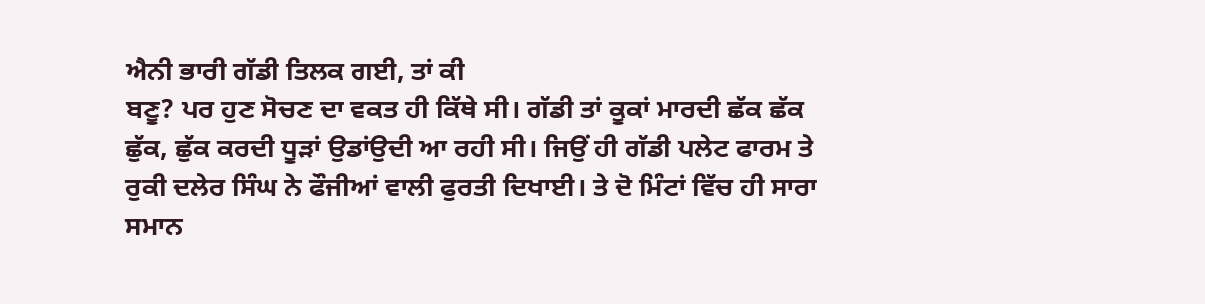ਐਨੀ ਭਾਰੀ ਗੱਡੀ ਤਿਲਕ ਗਈ, ਤਾਂ ਕੀ
ਬਣੂ? ਪਰ ਹੁਣ ਸੋਚਣ ਦਾ ਵਕਤ ਹੀ ਕਿੱਥੇ ਸੀ। ਗੱਡੀ ਤਾਂ ਕੂਕਾਂ ਮਾਰਦੀ ਛੱਕ ਛੱਕ
ਛੁੱਕ, ਛੁੱਕ ਕਰਦੀ ਧੂੜਾਂ ਉਡਾਂਉਦੀ ਆ ਰਹੀ ਸੀ। ਜਿਉਂ ਹੀ ਗੱਡੀ ਪਲੇਟ ਫਾਰਮ ਤੇ
ਰੁਕੀ ਦਲੇਰ ਸਿੰਘ ਨੇ ਫੌਜੀਆਂ ਵਾਲੀ ਫੁਰਤੀ ਦਿਖਾਈ। ਤੇ ਦੋ ਮਿੰਟਾਂ ਵਿੱਚ ਹੀ ਸਾਰਾ
ਸਮਾਨ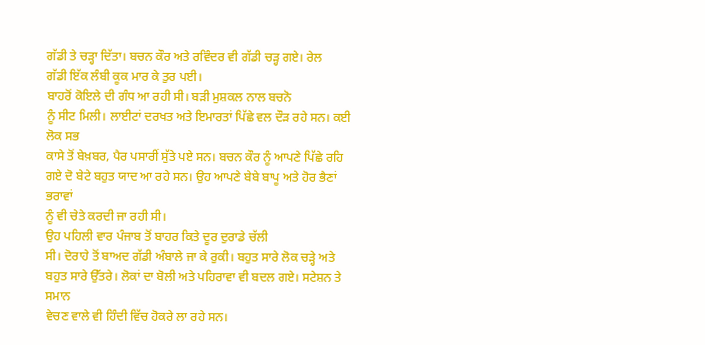ਗੱਡੀ ਤੇ ਚੜ੍ਹਾ ਦਿੱਤਾ। ਬਚਨ ਕੌਰ ਅਤੇ ਰਵਿੰਦਰ ਵੀ ਗੱਡੀ ਚੜ੍ਹ ਗਏ। ਰੇਲ
ਗੱਡੀ ਇੱਕ ਲੰਬੀ ਕੂਕ ਮਾਰ ਕੇ ਤੁਰ ਪਈ।
ਬਾਹਰੋਂ ਕੋਇਲੇ ਦੀ ਗੰਧ ਆ ਰਹੀ ਸੀ। ਬੜੀ ਮੁਸ਼ਕਲ ਨਾਲ ਬਚਨੋ
ਨੂੰ ਸੀਟ ਮਿਲੀ। ਲਾਈਟਾਂ ਦਰਖਤ ਅਤੇ ਇਮਾਰਤਾਂ ਪਿੱਛੇ ਵਲ ਦੌੜ ਰਹੇ ਸਨ। ਕਈ ਲੋਕ ਸਭ
ਕਾਸੇ ਤੋਂ ਬੇਖ਼ਬਰ, ਪੈਰ ਪਸਾਰੀਂ ਸੁੱਤੇ ਪਏ ਸਨ। ਬਚਨ ਕੌਰ ਨੂੰ ਆਪਣੇ ਪਿੱਛੇ ਰਹਿ
ਗਏ ਦੋ ਬੇਟੇ ਬਹੁਤ ਯਾਦ ਆ ਰਹੇ ਸਨ। ਉਹ ਆਪਣੇ ਬੇਬੇ ਬਾਪੂ ਅਤੇ ਹੋਰ ਭੈਣਾਂ ਭਰਾਵਾਂ
ਨੂੰ ਵੀ ਚੇਤੇ ਕਰਦੀ ਜਾ ਰਹੀ ਸੀ।
ਉਹ ਪਹਿਲੀ ਵਾਰ ਪੰਜਾਬ ਤੋਂ ਬਾਹਰ ਕਿਤੇ ਦੂਰ ਦੁਰਾਡੇ ਚੱਲੀ
ਸੀ। ਦੋਰਾਹੇ ਤੋਂ ਬਾਅਦ ਗੱਡੀ ਅੰਬਾਲੇ ਜਾ ਕੇ ਰੁਕੀ। ਬਹੁਤ ਸਾਰੇ ਲੋਕ ਚੜ੍ਹੇ ਅਤੇ
ਬਹੁਤ ਸਾਰੇ ਉੱਤਰੇ। ਲੋਕਾਂ ਦਾ ਬੋਲੀ ਅਤੇ ਪਹਿਰਾਵਾ ਵੀ ਬਦਲ ਗਏ। ਸਟੇਸ਼ਨ ਤੇ ਸਮਾਨ
ਵੇਚਣ ਵਾਲੇ ਵੀ ਹਿੰਦੀ ਵਿੱਚ ਹੋਕਰੇ ਲਾ ਰਹੇ ਸਨ।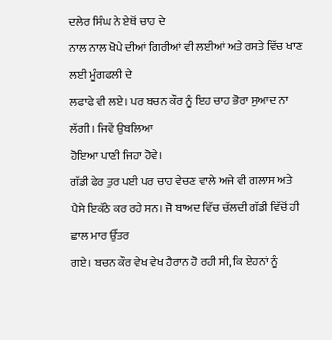ਦਲੇਰ ਸਿੰਘ ਨੇ ਏਥੋਂ ਚਾਹ ਦੇ
ਨਾਲ ਨਾਲ ਖੋਪੇ ਦੀਆਂ ਗਿਰੀਆਂ ਵੀ ਲਈਆਂ ਅਤੇ ਰਸਤੇ ਵਿੱਚ ਖਾਣ ਲਈ ਮੂੰਗਫਲੀ ਦੇ
ਲਫਾਫੇ ਵੀ ਲਏ। ਪਰ ਬਚਨ ਕੌਰ ਨੂੰ ਇਹ ਚਾਹ ਭੋਰਾ ਸੁਆਦ ਨਾ ਲੱਗੀ। ਜਿਵੇਂ ਉਬਲਿਆ
ਹੋਇਆ ਪਾਣੀ ਜਿਹਾ ਹੋਵੇ।
ਗੱਡੀ ਫੇਰ ਤੁਰ ਪਈ ਪਰ ਚਾਹ ਵੇਚਣ ਵਾਲੇ ਅਜੇ ਵੀ ਗਲਾਸ ਅਤੇ
ਪੈਸੇ ਇਕੱਠੇ ਕਰ ਰਹੇ ਸਨ। ਜੋ ਬਾਅਦ ਵਿੱਚ ਚੱਲਦੀ ਗੱਡੀ ਵਿੱਚੋਂ ਹੀ ਛਾਲ ਮਾਰ ਉੱਤਰ
ਗਏ। ਬਚਨ ਕੌਰ ਵੇਖ ਵੇਖ ਹੈਰਾਨ ਹੋ ਰਹੀ ਸੀ, ਕਿ ਏਹਨਾਂ ਨੂੰ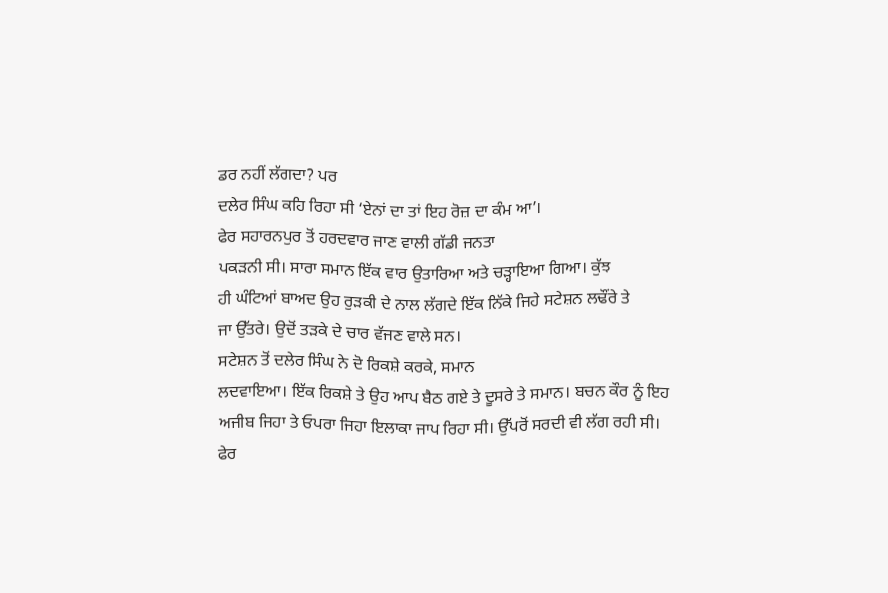ਡਰ ਨਹੀਂ ਲੱਗਦਾ? ਪਰ
ਦਲੇਰ ਸਿੰਘ ਕਹਿ ਰਿਹਾ ਸੀ ‘ਏਨਾਂ ਦਾ ਤਾਂ ਇਹ ਰੋਜ਼ ਦਾ ਕੰਮ ਆ’।
ਫੇਰ ਸਹਾਰਨਪੁਰ ਤੋਂ ਹਰਦਵਾਰ ਜਾਣ ਵਾਲੀ ਗੱਡੀ ਜਨਤਾ
ਪਕੜਨੀ ਸੀ। ਸਾਰਾ ਸਮਾਨ ਇੱਕ ਵਾਰ ਉਤਾਰਿਆ ਅਤੇ ਚੜ੍ਹਾਇਆ ਗਿਆ। ਕੁੱਝ
ਹੀ ਘੰਟਿਆਂ ਬਾਅਦ ਉਹ ਰੁੜਕੀ ਦੇ ਨਾਲ ਲੱਗਦੇ ਇੱਕ ਨਿੱਕੇ ਜਿਹੇ ਸਟੇਸ਼ਨ ਲਢੌਂਰੇ ਤੇ
ਜਾ ਉੱਤਰੇ। ਉਦੋਂ ਤੜਕੇ ਦੇ ਚਾਰ ਵੱਜਣ ਵਾਲੇ ਸਨ।
ਸਟੇਸ਼ਨ ਤੋਂ ਦਲੇਰ ਸਿੰਘ ਨੇ ਦੋ ਰਿਕਸ਼ੇ ਕਰਕੇ, ਸਮਾਨ
ਲਦਵਾਇਆ। ਇੱਕ ਰਿਕਸ਼ੇ ਤੇ ਉਹ ਆਪ ਬੈਠ ਗਏ ਤੇ ਦੂਸਰੇ ਤੇ ਸਮਾਨ। ਬਚਨ ਕੌਰ ਨੂੰ ਇਹ
ਅਜੀਬ ਜਿਹਾ ਤੇ ਓਪਰਾ ਜਿਹਾ ਇਲਾਕਾ ਜਾਪ ਰਿਹਾ ਸੀ। ਉੱਪਰੋਂ ਸਰਦੀ ਵੀ ਲੱਗ ਰਹੀ ਸੀ।
ਫੇਰ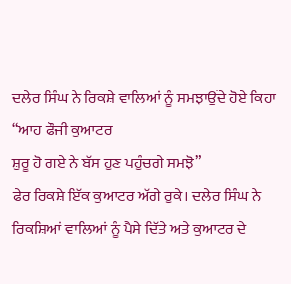ਦਲੇਰ ਸਿੰਘ ਨੇ ਰਿਕਸ਼ੇ ਵਾਲਿਆਂ ਨੂੰ ਸਮਝਾਉਂਦੇ ਹੋਏ ਕਿਹਾ “ਆਹ ਫੌਜੀ ਕੁਆਟਰ
ਸ਼ੁਰੂ ਹੋ ਗਏ ਨੇ ਬੱਸ ਹੁਣ ਪਹੁੰਚਗੇ ਸਮਝੋ”
ਫੇਰ ਰਿਕਸ਼ੇ ਇੱਕ ਕੁਆਟਰ ਅੱਗੇ ਰੁਕੇ। ਦਲੇਰ ਸਿੰਘ ਨੇ
ਰਿਕਸ਼ਿਆਂ ਵਾਲਿਆਂ ਨੂੰ ਪੈਸੇ ਦਿੱਤੇ ਅਤੇ ਕੁਆਟਰ ਦੇ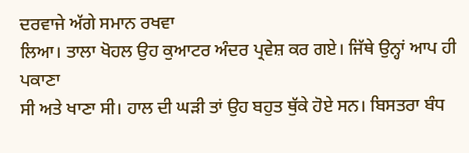ਦਰਵਾਜੇ ਅੱਗੇ ਸਮਾਨ ਰਖਵਾ
ਲਿਆ। ਤਾਲਾ ਖੋਹਲ ਉਹ ਕੁਆਟਰ ਅੰਦਰ ਪ੍ਰਵੇਸ਼ ਕਰ ਗਏ। ਜਿੱਥੇ ਉਨ੍ਹਾਂ ਆਪ ਹੀ ਪਕਾਣਾ
ਸੀ ਅਤੇ ਖਾਣਾ ਸੀ। ਹਾਲ ਦੀ ਘੜੀ ਤਾਂ ਉਹ ਬਹੁਤ ਥੁੱਕੇ ਹੋਏ ਸਨ। ਬਿਸਤਰਾ ਬੰਧ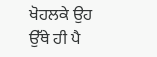ਖੋਹਲਕੇ ਉਹ ਉੱਥੇ ਹੀ ਪੈ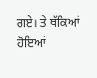ਗਏ। ਤੇ ਥੱਕਿਆਂ ਹੋਇਆਂ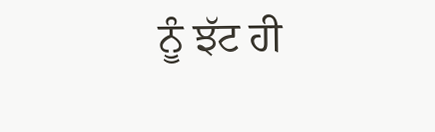ਨੂੰ ਝੱਟ ਹੀ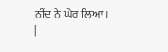ਨੀਂਦ ਨੇ ਘੇਰ ਲਿਆ।
|